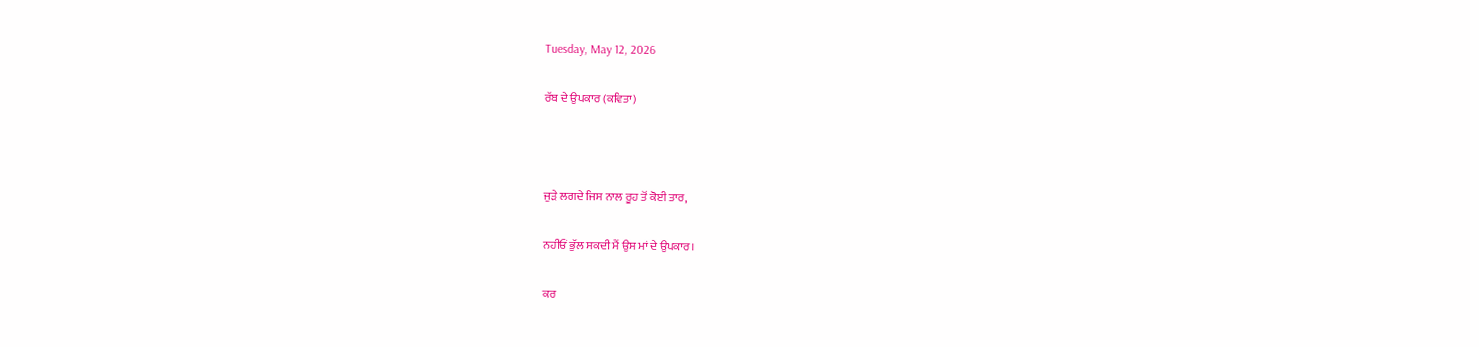Tuesday, May 12, 2026

ਰੱਬ ਦੇ ਉਪਕਾਰ (ਕਵਿਤਾ)



ਜੁੜੇ ਲਗਦੇ ਜਿਸ ਨਾਲ ਰੂਹ ਤੋਂ ਕੋਈ ਤਾਰ,

ਨਹੀਓਂ ਭੁੱਲ ਸਕਦੀ ਮੈਂ ਉਸ ਮਾਂ ਦੇ ਉਪਕਾਰ।

ਕਰ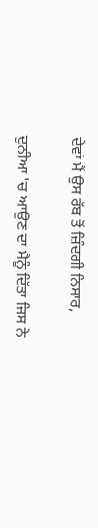ਦੇਵਾਂ ਮੈਂ ਉਸ ਰੱਬ ਤੋਂ ਜ਼ਿੰਦਗੀ ਨਿਸਾਰ,

ਦੁਨੀਆ 'ਚ ਆਉਣ ਦਾ ਮੈਨੂੰ ਦਿੱਤਾ ਜਿਸ ਨੇ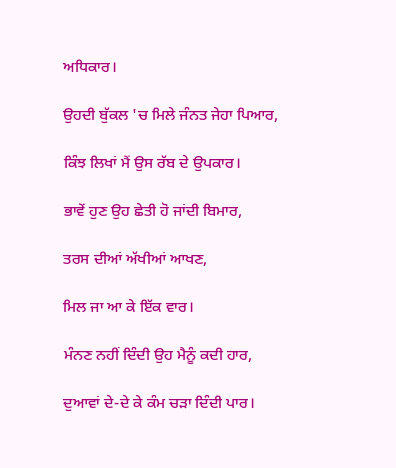ਅਧਿਕਾਰ।

ਉਹਦੀ ਬੁੱਕਲ 'ਚ ਮਿਲੇ ਜੰਨਤ ਜੇਹਾ ਪਿਆਰ,

ਕਿੰਝ ਲਿਖਾਂ ਮੈਂ ਉਸ ਰੱਬ ਦੇ ਉਪਕਾਰ।

ਭਾਵੇਂ ਹੁਣ ਉਹ ਛੇਤੀ ਹੋ ਜਾਂਦੀ ਬਿਮਾਰ,

ਤਰਸ ਦੀਆਂ ਅੱਖੀਆਂ ਆਖਣ,

ਮਿਲ ਜਾ ਆ ਕੇ ਇੱਕ ਵਾਰ।

ਮੰਨਣ ਨਹੀਂ ਦਿੰਦੀ ਉਹ ਮੈਨੂੰ ਕਦੀ ਹਾਰ,

ਦੁਆਵਾਂ ਦੇ-ਦੇ ਕੇ ਕੰਮ ਚੜਾ ਦਿੰਦੀ ਪਾਰ।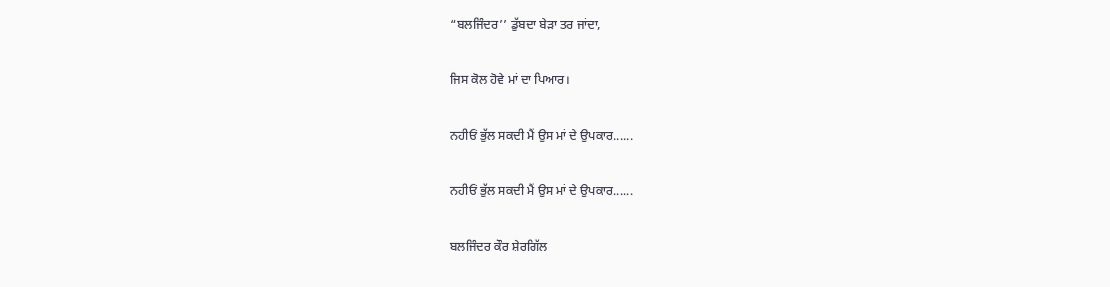“ਬਲਜਿੰਦਰ’’ ਡੁੱਬਦਾ ਬੇੜਾ ਤਰ ਜਾਂਦਾ,

ਜਿਸ ਕੋਲ ਹੋਵੇ ਮਾਂ ਦਾ ਪਿਆਰ।

ਨਹੀਓਂ ਭੁੱਲ ਸਕਦੀ ਮੈਂ ਉਸ ਮਾਂ ਦੇ ਉਪਕਾਰ......

ਨਹੀਓਂ ਭੁੱਲ ਸਕਦੀ ਮੈਂ ਉਸ ਮਾਂ ਦੇ ਉਪਕਾਰ......

ਬਲਜਿੰਦਰ ਕੌਰ ਸ਼ੇਰਗਿੱਲ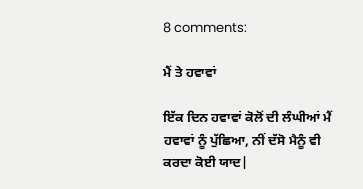8 comments:

ਮੈਂ ਤੇ ਹਵਾਵਾਂ

ਇੱਕ ਦਿਨ ਹਵਾਵਾਂ ਕੋਲੋਂ ਦੀ ਲੰਘੀਆਂ ਮੈਂ ਹਵਾਵਾਂ ਨੂੰ ਪੁੱਛਿਆ, ਨੀਂ ਦੱਸੋ ਮੈਨੂੰ ਵੀ ਕਰਦਾ ਕੋਈ ਯਾਦ|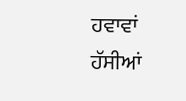ਹਵਾਵਾਂ ਹੱਸੀਆਂ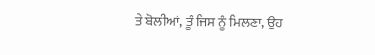ਤੇ ਬੋਲੀਆਂ, ਤੂੰ ਜਿਸ ਨੂੰ ਮਿਲਣਾ, ਉਹ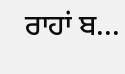ਰਾਹਾਂ ਬ...